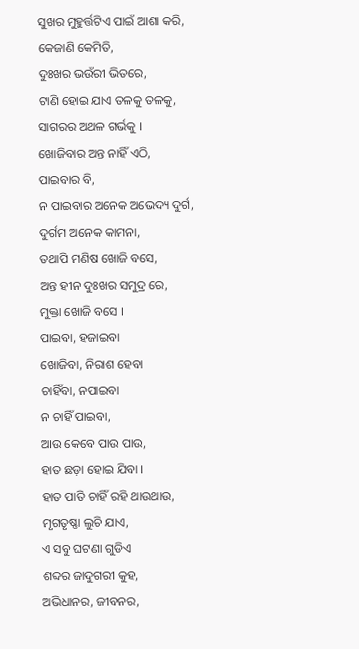ସୁଖର ମୁହୁର୍ତ୍ତଟିଏ ପାଇଁ ଆଶା କରି,
କେଜାଣି କେମିତି,
ଦୁଃଖର ଭଉଁରୀ ଭିତରେ,
ଟାଣି ହୋଇ ଯାଏ ତଳକୁ ତଳକୁ,
ସାଗରର ଅଥଳ ଗର୍ଭକୁ ।
ଖୋଜିବାର ଅନ୍ତ ନାହିଁ ଏଠି,
ପାଇବାର ବି,
ନ ପାଇବାର ଅନେକ ଅଭେଦ୍ୟ ଦୁର୍ଗ,
ଦୁର୍ଗମ ଅନେକ କାମନା,
ତଥାପି ମଣିଷ ଖୋଜି ବସେ,
ଅନ୍ତ ହୀନ ଦୁଃଖର ସମୁଦ୍ର ରେ,
ମୁକ୍ତା ଖୋଜି ବସେ ।
ପାଇବା, ହଜାଇବା
ଖୋଜିବା, ନିରାଶ ହେବା
ଚାହିଁବା, ନପାଇବା
ନ ଚାହିଁ ପାଇବା,
ଆଉ କେବେ ପାଉ ପାଉ,
ହାତ ଛଡ଼ା ହୋଇ ଯିବା ।
ହାତ ପାତି ଚାହିଁ ରହି ଥାଉଥାଉ,
ମୃଗତୃଷ୍ଣା ଲୁଚି ଯାଏ,
ଏ ସବୁ ଘଟଣା ଗୁଡିଏ
ଶବ୍ଦର ଜାଦୁଗରୀ କୁହ,
ଅଭିଧାନର, ଜୀବନର,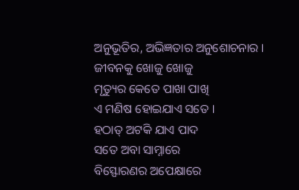ଅନୁଭୂତିର, ଅଭିଜ୍ଞତାର ଅନୁଶୋଚନାର ।
ଜୀବନକୁ ଖୋଜୁ ଖୋଜୁ
ମୃତ୍ୟୁର କେତେ ପାଖା ପାଖି
ଏ ମଣିଷ ହୋଇଯାଏ ସତେ ।
ହଠାତ୍ ଅଟକି ଯାଏ ପାଦ
ସତେ ଅବା ସାମ୍ନାରେ
ବିସ୍ଫୋରଣର ଅପେକ୍ଷାରେ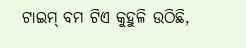ଟାଇମ୍ ବମ ଟିଏ କୁହୁଳି ଉଠିଛି,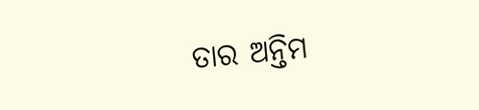ତାର ଅନ୍ତିମ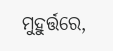ମୁହୁର୍ତ୍ତରେ,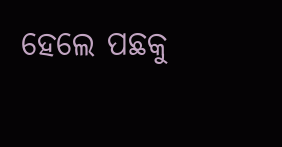ହେଲେ ପଛକୁ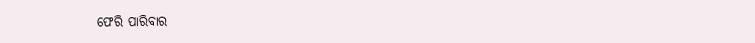ଫେରି ପାରିବାର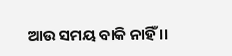ଆଉ ସମୟ ବାକି ନାହିଁ ।।